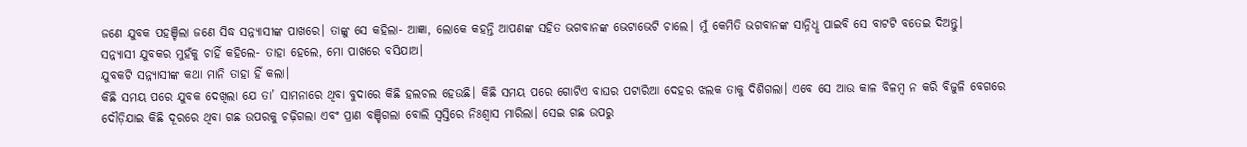ଜଣେ ଯୁବକ ପହଞ୍ଚିଲା ଜଣେ ସିଦ୍ଧ ସନ୍ନ୍ୟାସୀଙ୍କ ପାଖରେ। ତାଙ୍କୁ ସେ କହିଲା- ଆଜ୍ଞା, ଲୋକେ କହନ୍ତି ଆପଣଙ୍କ ସହିତ ଭଗବାନଙ୍କ ଭେଟାଭେଟି ଚାଲେ। ମୁଁ କେମିତି ଭଗବାନଙ୍କ ସାନ୍ନିଧୢ ପାଇବି ସେ ବାଟଟି ବତେଇ ଦିଅନ୍ତୁ।
ସନ୍ନ୍ୟାସୀ ଯୁବକର ମୁହଁକୁ ଚାହିଁ କହିଲେ- ତାହା ହେଲେ, ମୋ ପାଖରେ ବସିଯାଅ।
ଯୁବକଟି ସନ୍ନ୍ୟାସୀଙ୍କ କଥା ମାନି ତାହା ହିଁ କଲା।
କିଛି ସମୟ ପରେ ଯୁବକ ଦେଖିଲା ଯେ ତା’ ସାମନାରେ ଥିବା ବୁଦାରେ କିଛି ହଲଚଲ ହେଉଛି। କିଛି ସମୟ ପରେ ଗୋଟିଏ ବାଘର ପଟାରିଆ ଦେହର ଝଲକ ତାକୁ ଦିଶିଗଲା। ଏବେ ସେ ଆଉ କାଳ ବିଳମ୍ବ ନ କରି ବିଜୁଳି ବେଗରେ ଦୌଡ଼ିଯାଇ କିଛି ଦୂରରେ ଥିବା ଗଛ ଉପରକୁ ଚଢ଼ିଗଲା ଏବଂ ପ୍ରାଣ ବଞ୍ଚିଗଲା ବୋଲି ସ୍ବସ୍ତିରେ ନିଃଶ୍ବାସ ମାରିଲା। ସେଇ ଗଛ ଉପରୁ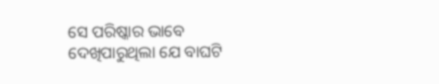ସେ ପରିଷ୍କାର ଭାବେ ଦେଖିପାରୁଥିଲା ଯେ ବାଘଟି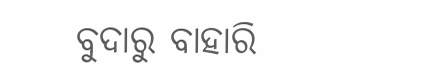ବୁଦାରୁ ବାହାରି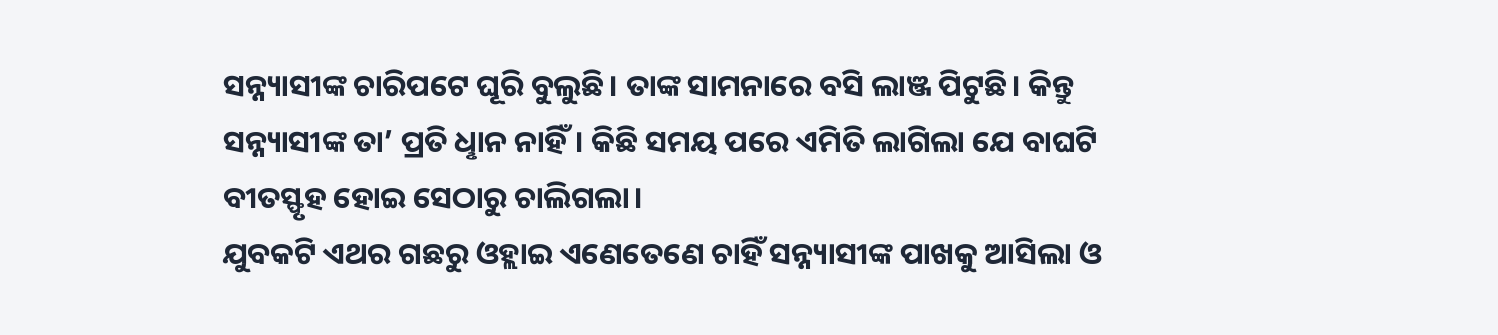ସନ୍ନ୍ୟାସୀଙ୍କ ଚାରିପଟେ ଘୂରି ବୁଲୁଛି। ତାଙ୍କ ସାମନାରେ ବସି ଲାଞ୍ଜ ପିଟୁଛି। କିନ୍ତୁ ସନ୍ନ୍ୟାସୀଙ୍କ ତା’ ପ୍ରତି ଧୢାନ ନାହିଁ। କିଛି ସମୟ ପରେ ଏମିତି ଲାଗିଲା ଯେ ବାଘଟି ବୀତସ୍ଫୃହ ହୋଇ ସେଠାରୁ ଚାଲିଗଲା।
ଯୁବକଟି ଏଥର ଗଛରୁ ଓହ୍ଲାଇ ଏଣେତେଣେ ଚାହିଁ ସନ୍ନ୍ୟାସୀଙ୍କ ପାଖକୁ ଆସିଲା ଓ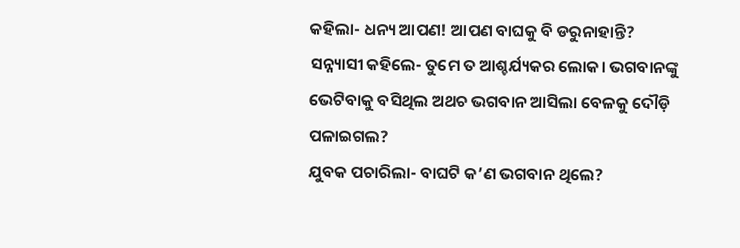କହିଲା- ଧନ୍ୟ ଆପଣ! ଆପଣ ବାଘକୁ ବି ଡରୁନାହାନ୍ତି?
ସନ୍ନ୍ୟାସୀ କହିଲେ- ତୁମେ ତ ଆଶ୍ଚର୍ଯ୍ୟକର ଲୋକ। ଭଗବାନଙ୍କୁ ଭେଟିବାକୁ ବସିଥିଲ ଅଥଚ ଭଗବାନ ଆସିଲା ବେଳକୁ ଦୌଡ଼ି ପଳାଇଗଲ?
ଯୁବକ ପଚାରିଲା- ବାଘଟି କ’ଣ ଭଗବାନ ଥିଲେ?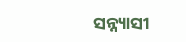ସନ୍ନ୍ୟାସୀ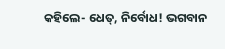କହିଲେ- ଧେତ୍, ନିର୍ବୋଧ! ଭଗବାନ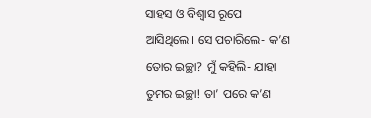ସାହସ ଓ ବିଶ୍ବାସ ରୂପେ ଆସିଥିଲେ। ସେ ପଚାରିଲେ- କ’ଣ ତୋର ଇଚ୍ଛା? ମୁଁ କହିଲି- ଯାହା ତୁମର ଇଚ୍ଛା! ତା’ ପରେ କ’ଣ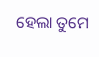ହେଲା ତୁମେ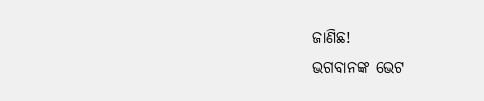ଜାଣିଛ!
ଭଗବାନଙ୍କ ଭେଟ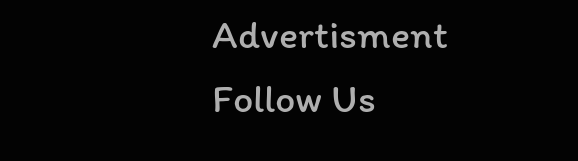Advertisment
Follow Us